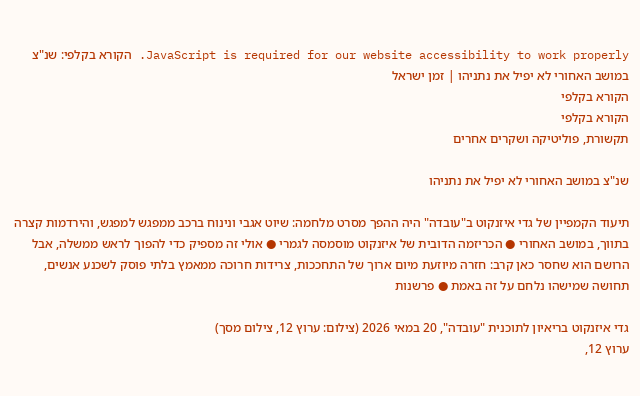JavaScript is required for our website accessibility to work properly. הקורא בקלפי: שנ"צ במושב האחורי לא יפיל את נתניהו | זמן ישראל
הקורא בקלפי
הקורא בקלפי
תקשורת, פוליטיקה ושקרים אחרים

שנ"צ במושב האחורי לא יפיל את נתניהו

תיעוד הקמפיין של גדי איזנקוט ב"עובדה" היה ההפך מסרט מלחמה: שיוט אגבי ונינוח ברכב ממפגש למפגש, והירדמות קצרה בתווך, במושב האחורי ● הכריזמה הדובית של איזנקוט מוסמסה לגמרי ● אולי זה מספיק כדי להפוך לראש ממשלה, אבל הרושם הוא שחסר כאן קרב: חזרה מיוזעת מיום ארוך של התחככות, צרידות חרוכה ממאמץ בלתי פוסק לשכנע אנשים, תחושה שמישהו נלחם על זה באמת ● פרשנות

גדי איזנקוט בריאיון לתוכנית "עובדה", 20 במאי 2026 (צילום: ערוץ 12, צילום מסך)
ערוץ 12,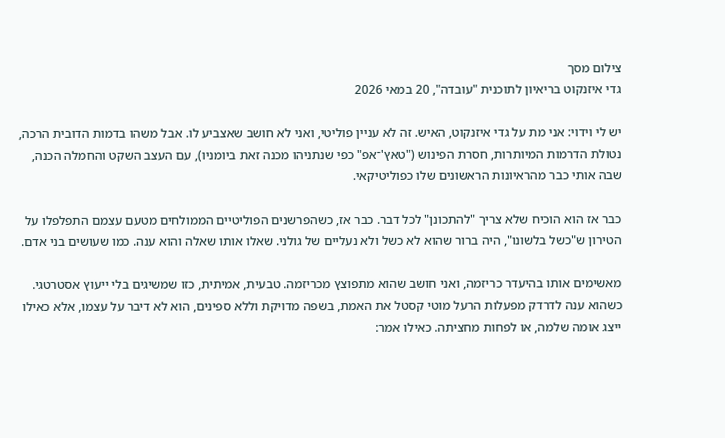צילום מסך
גדי איזנקוט בריאיון לתוכנית "עובדה", 20 במאי 2026

יש לי וידוי: אני מת על גדי איזנקוט, האיש. זה לא עניין פוליטי, ואני לא חושב שאצביע לו. אבל משהו בדמות הדובית הרכה, נטולת הדרמות המיותרות, חסרת הפינוש ("טאץ'־אפ" כפי שנתניהו מכנה זאת ביומניו), עם העצב השקט והחמלה הכנה, שבה אותי כבר מהראיונות הראשונים שלו כפוליטיקאי.

כבר אז הוא הוכיח שלא צריך "להתכונן" לכל דבר. כבר אז, כשהפרשנים הפוליטיים הממולחים מטעם עצמם התפלפלו על הטירון ש"כשל בלשונו", היה ברור שהוא לא כשל ולא נעליים של גולני. שאלו אותו שאלה והוא ענה. כמו שעושים בני אדם.

מאשימים אותו בהיעדר כריזמה, ואני חושב שהוא מתפוצץ מכריזמה. טבעית, אמיתית, כזו שמשיגים בלי ייעוץ אסטרטגי. כשהוא ענה לדרדק מפעלות הרעל מוטי קסטל את האמת, בשפה מדויקת וללא ספינים, הוא לא דיבר על עצמו, אלא כאילו ייצג אומה שלמה, או לפחות מחציתה. כאילו אמר: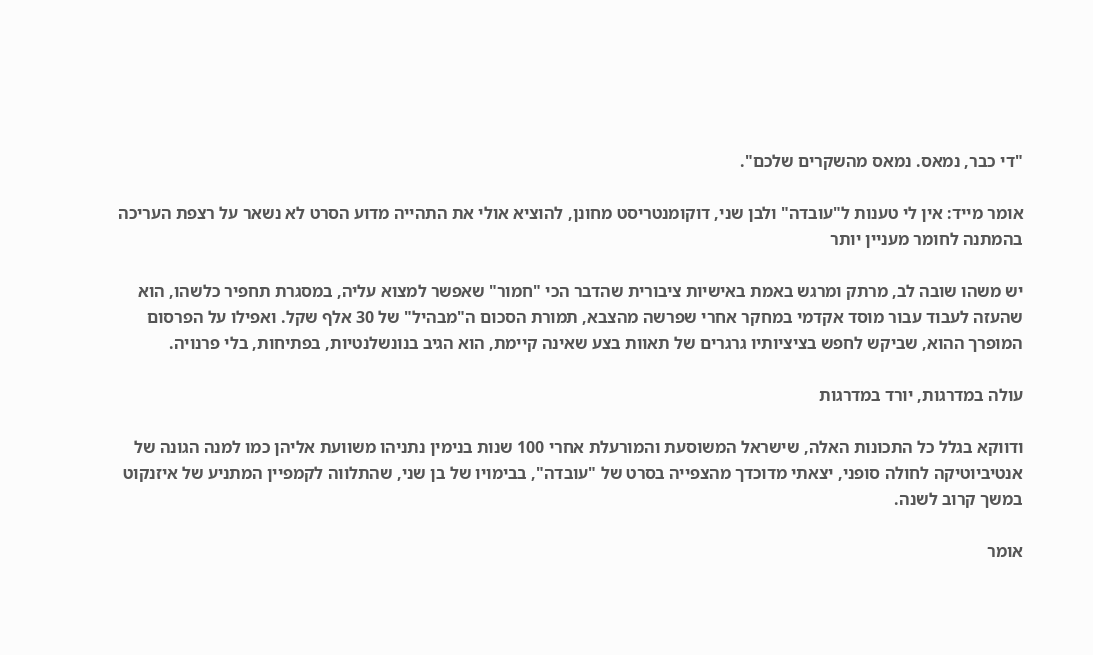"די כבר, נמאס. נמאס מהשקרים שלכם".

אומר מייד: אין לי טענות ל"עובדה" ולבן שני, דוקומנטריסט מחונן, להוציא אולי את התהייה מדוע הסרט לא נשאר על רצפת העריכה בהמתנה לחומר מעניין יותר

יש משהו שובה לב, מרתק ומרגש באמת באישיות ציבורית שהדבר הכי "חמור" שאפשר למצוא עליה, במסגרת תחפיר כלשהו, הוא שהעזה לעבוד עבור מוסד אקדמי במחקר אחרי שפרשה מהצבא, תמורת הסכום ה"מבהיל" של 30 אלף שקל. ואפילו על הפרסום המופרך ההוא, שביקש לחפש בציציותיו גרגרים של תאוות בצע שאינה קיימת, הוא הגיב בנונשלנטיות, בפתיחות, בלי פרנויה.

עולה במדרגות, יורד במדרגות

ודווקא בגלל כל התכונות האלה, שישראל המשוסעת והמורעלת אחרי 100 שנות בנימין נתניהו משוועת אליהן כמו למנה הגונה של אנטיביוטיקה לחולה סופני, יצאתי מדוכדך מהצפייה בסרט של "עובדה", בבימויו של בן שני, שהתלווה לקמפיין המתניע של איזנקוט במשך קרוב לשנה.

אומר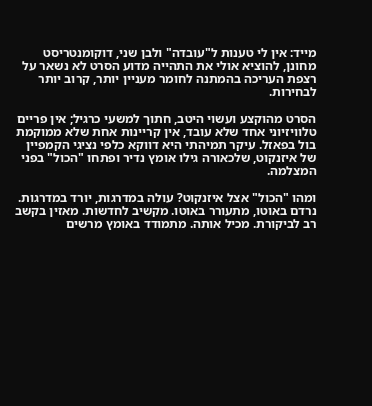מייד: אין לי טענות ל"עובדה" ולבן שני, דוקומנטריסט מחונן, להוציא אולי את התהייה מדוע הסרט לא נשאר על רצפת העריכה בהמתנה לחומר מעניין יותר, קרוב יותר לבחירות.

הסרט מהוקצע ועשוי היטב, חתוך למשעי כרגיל; אין פריים טלוויזיוני אחד שלא עובד, אין קריינות אחת שלא ממוקמת בול בפאזל. עיקר תמיהתי היא דווקא כלפי נציגי הקמפיין של איזנקוט, שלכאורה גילו אומץ נדיר ופתחו "הכול" בפני המצלמה.

ומהו "הכול" אצל איזנקוט? עולה במדרגות, יורד במדרגות. נרדם באוטו, מתעורר באוטו. מקשיב לחדשות. מאזין בקשב רב לביקורת. מכיל אותה. מתמודד באומץ מרשים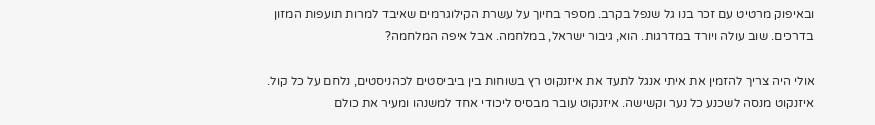ובאיפוק מרטיט עם זכר בנו גל שנפל בקרב. מספר בחיוך על עשרת הקילוגרמים שאיבד למרות תועפות המזון בדרכים. שוב עולה ויורד במדרגות. הוא, גיבור ישראל, במלחמה. אבל איפה המלחמה?

אולי היה צריך להזמין את איתי אנגל לתעד את איזנקוט רץ בשוחות בין ביביסטים לכהניסטים, נלחם על כל קול. איזנקוט מנסה לשכנע כל נער וקשישה. איזנקוט עובר מבסיס ליכודי אחד למשנהו ומעיר את כולם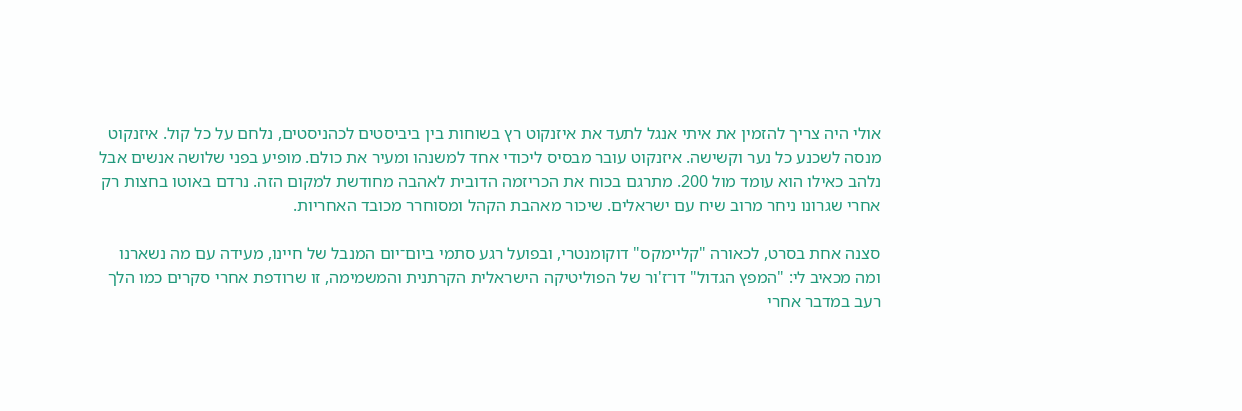אולי היה צריך להזמין את איתי אנגל לתעד את איזנקוט רץ בשוחות בין ביביסטים לכהניסטים, נלחם על כל קול. איזנקוט מנסה לשכנע כל נער וקשישה. איזנקוט עובר מבסיס ליכודי אחד למשנהו ומעיר את כולם. מופיע בפני שלושה אנשים אבל נלהב כאילו הוא עומד מול 200. מתרגם בכוח את הכריזמה הדובית לאהבה מחודשת למקום הזה. נרדם באוטו בחצות רק אחרי שגרונו ניחר מרוב שיח עם ישראלים. שיכור מאהבת הקהל ומסוחרר מכובד האחריות.

סצנה אחת בסרט, לכאורה "קליימקס" דוקומנטרי, ובפועל רגע סתמי ביום־יום המנבל של חיינו, מעידה עם מה נשארנו ומה מכאיב לי: "המפץ הגדול" דו־ז'ור של הפוליטיקה הישראלית הקרתנית והמשמימה, זו שרודפת אחרי סקרים כמו הלך רעב במדבר אחרי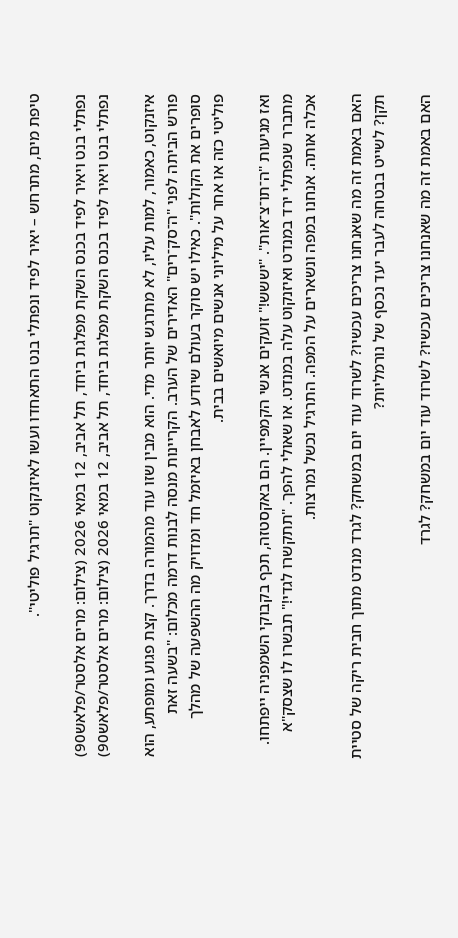טיפת מים, מתרחש – יאיר לפיד ונפתלי בנט התאחדו ועשו לאיזנקוט "תרגיל פוליטי".

נפתלי בנט ויאיר לפיד בכנס השקת מפלגת ביחד, תל אביב, 12 במאי 2026 (צילום: מרים אלסטר/פלאש90)
נפתלי בנט ויאיר לפיד בכנס השקת מפלגת ביחד, תל אביב, 12 במאי 2026 (צילום: מרים אלסטר/פלאש90)

איזנקוט, כאמור, למות עליו, לא מתרגש יותר מדי. הוא מבין שזו עוד מהמורה בדרך. קצת פגוע ומופתע, הוא פורש הביתה לפני "ה־סק־רים" האדירים של הערב. הקריינות מנסה לבנות דרמה מכלום: "בשעה זאת סופרים את הקולות". כאילו יש סוקר בעולם שיודע לאבחן באיזמל חד ומדויק מה ההשפעה של מהלך פוליטי כזה או אחר על מיליוני אנשים מיואשים בבית.

ואז מגיעות "ה־תו־צ־אות". "יששש!" זועקים אנשי הקמפיין. הם באקסטזה, תכף בקבוקי השמפניה ייפתחו. מתברר שנפתלי ירד במנדט ואיזנקוט עלה במנדט. או שאולי להפך. "תתקשרו לגדי!" תבשרו לו שצסק"א אכלה אותה. אנחנו במפה ונשארים על המפה. התרגיל נכשל נמרצות.

האם באמת זה מה שאנחנו צריכים עכשיו? לשרוד עוד יום במשחק? לגרד מנדט מתוך חבית ריקה של סטיית תקן? לשייט בבטחה לעבר יעד נכסף של נורמליות?

האם באמת זה מה שאנחנו צריכים עכשיו? לשרוד עוד יום במשחק? לגרד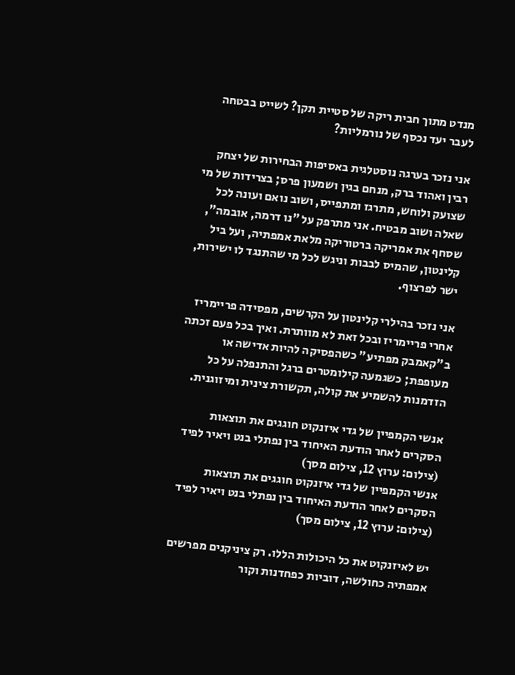מנדט מתוך חבית ריקה של סטיית תקן? לשייט בבטחה לעבר יעד נכסף של נורמליות?

אני נזכר בערגה נוסטלגית באסיפות הבחירות של יצחק רבין ואהוד ברק, מנחם בגין ושמעון פרס; בצרידות של מי שצועק ולוחש, מתרגז ומתפייס, ושוב נואם ועונה לכל שאלה ושוב מבטיח. אני מתרפק על "נו דרמה, אובמה", שסחף את אמריקה ברטוריקה מלאת אמפתיה, ועל ביל קלינטון, שהמיס לבבות וניגש לכל מי שהתנגד לו ישירות, ישר לפרצוף.

אני נזכר בהילרי קלינטון על הקרשים, מפסידה פריימריז אחרי פריימריז ובכל זאת לא מוותרת. ואיך בכל פעם זכתה ב"קאמבק מפתיע" כשהפסיקה להיות אדישה או מעופפת; כשגמעה קילומטרים ברגל והתנפלה על כל הזדמנות להשמיע את קולה, תקשורת צינית ומיזוגנית.

אנשי הקמפיין של גדי איזנקוט חוגגים את תוצאות הסקרים לאחר הודעת האיחוד בין נפתלי בנט ויאיר לפיד (צילום: ערוץ 12, צילום מסך)
אנשי הקמפיין של גדי איזנקוט חוגגים את תוצאות הסקרים לאחר הודעת האיחוד בין נפתלי בנט ויאיר לפיד (צילום: ערוץ 12, צילום מסך)

יש לאיזנקוט את כל היכולות הללו. רק ציניקנים מפרשים אמפתיה כחולשה, דוביות כפחדנות וקור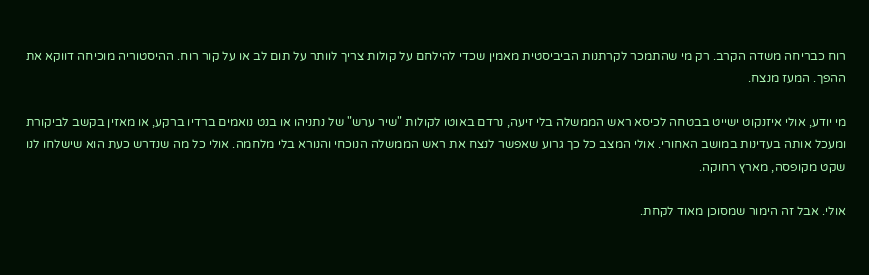רוח כבריחה משדה הקרב. רק מי שהתמכר לקרתנות הביביסטית מאמין שכדי להילחם על קולות צריך לוותר על תום לב או על קור רוח. ההיסטוריה מוכיחה דווקא את ההפך. המעז מנצח.

מי יודע, אולי איזנקוט ישייט בבטחה לכיסא ראש הממשלה בלי זיעה, נרדם באוטו לקולות "שיר ערש" של נתניהו או בנט נואמים ברדיו ברקע, או מאזין בקשב לביקורת ומעכל אותה בעדינות במושב האחורי. אולי המצב כל כך גרוע שאפשר לנצח את ראש הממשלה הנוכחי והנורא בלי מלחמה. אולי כל מה שנדרש כעת הוא שישלחו לנו שקט מקופסה, מארץ רחוקה.

אולי. אבל זה הימור שמסוכן מאוד לקחת.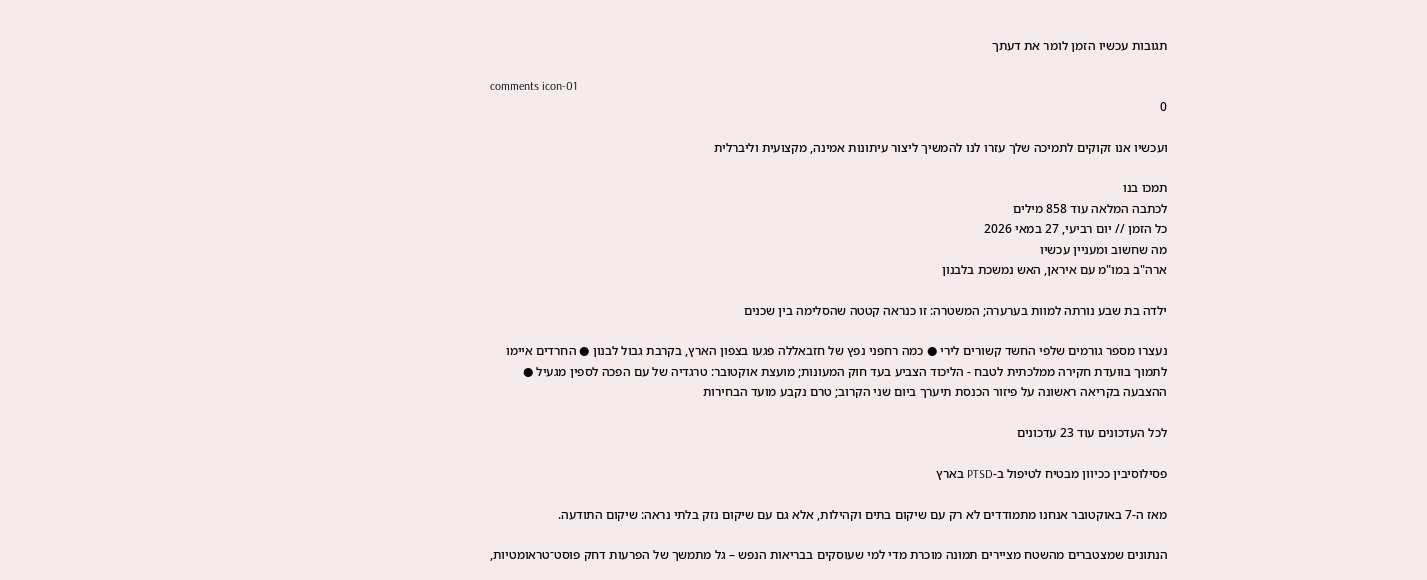תגובות עכשיו הזמן לומר את דעתך

comments icon-01
0

ועכשיו אנו זקוקים לתמיכה שלך עזרו לנו להמשיך ליצור עיתונות אמינה, מקצועית וליברלית

תמכו בנו
לכתבה המלאה עוד 858 מילים
כל הזמן // יום רביעי, 27 במאי 2026
מה שחשוב ומעניין עכשיו
ארה"ב במו"מ עם איראן, האש נמשכת בלבנון

ילדה בת שבע נורתה למוות בערערה; המשטרה: זו כנראה קטטה שהסלימה בין שכנים

נעצרו מספר גורמים שלפי החשד קשורים לירי ● כמה רחפני נפץ של חזבאללה פגעו בצפון הארץ, בקרבת גבול לבנון ● החרדים איימו לתמוך בוועדת חקירה ממלכתית לטבח - הליכוד הצביע בעד חוק המעונות; מועצת אוקטובר: טרגדיה של עם הפכה לספין מגעיל ● ההצבעה בקריאה ראשונה על פיזור הכנסת תיערך ביום שני הקרוב; טרם נקבע מועד הבחירות

לכל העדכונים עוד 23 עדכונים

פסילוסיבין ככיוון מבטיח לטיפול ב-PTSD בארץ

מאז ה-7 באוקטובר אנחנו מתמודדים לא רק עם שיקום בתים וקהילות, אלא גם עם שיקום נזק בלתי נראה: שיקום התודעה.

הנתונים שמצטברים מהשטח מציירים תמונה מוכרת מדי למי שעוסקים בבריאות הנפש – גל מתמשך של הפרעות דחק פוסט־טראומטיות,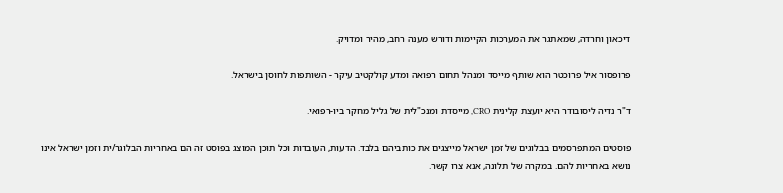דיכאון וחרדה, שמאתגר את המערכות הקיימות ודורש מענה רחב, מהיר ומדויק.

פרופסור איל פרוכטר הוא שותף מייסד ומנהל תחום רפואה ומדע קולקטיב עיקר - השותפות לחוסן בישראל.

ד"ר נדיה ליסובודר היא יועצת קלינית CRO, מייסדת ומנכ"לית של גליל מחקר ביו-רפואי.

פוסטים המתפרסמים בבלוגים של זמן ישראל מייצגים את כותביהם בלבד. הדעות, העובדות וכל תוכן המוצג בפוסט זה הם באחריות הבלוגר/ית וזמן ישראל אינו נושא באחריות להם. במקרה של תלונה, אנא צרו קשר.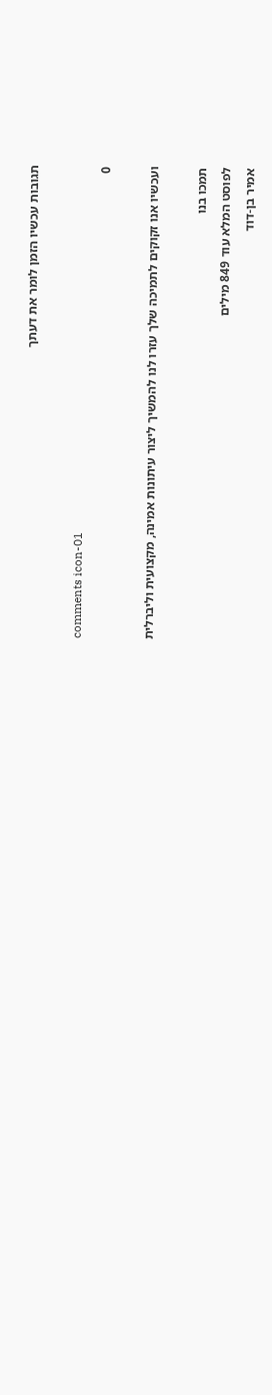תגובות עכשיו הזמן לומר את דעתך

comments icon-01
0

ועכשיו אנו זקוקים לתמיכה שלך עזרו לנו להמשיך ליצור עיתונות אמינה, מקצועית וליברלית

תמכו בנו
לפוסט המלא עוד 849 מילים
אמיר בן-דוד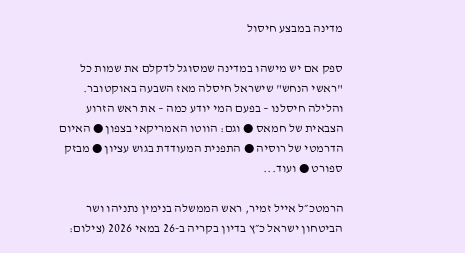מדינה במבצע חיסול

ספק אם יש מישהו במדינה שמסוגל לדקלם את שמות כל "ראשי הנחש" שישראל חיסלה מאז השבעה באוקטובר. והלילה חיסלנו – בפעם המי יודע כמה – את ראש הזרוע הצבאית של חמאס ● וגם: הווטו האמריקאי בצפון ● האיום הדרמטי של רוסיה ● התפנית המעודדת בגוש עציון ● מבזק ספורט ● ועוד...

הרמטכ״ל אייל זמיר, ראש הממשלה בנימין נתניהו ושר הביטחון ישראל כ״ץ בדיון בקריה ב-26 במאי 2026 (צילום: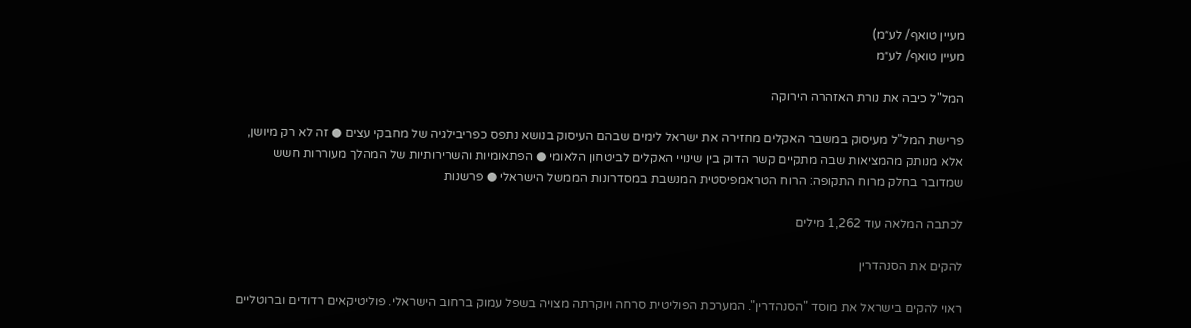מעיין טואף/ לע״מ)
מעיין טואף/ לע״מ

המל"ל כיבה את נורת האזהרה הירוקה

פרישת המל"ל מעיסוק במשבר האקלים מחזירה את ישראל לימים שבהם העיסוק בנושא נתפס כפריבילגיה של מחבקי עצים ● זה לא רק מיושן, אלא מנותק מהמציאות שבה מתקיים קשר הדוק בין שינויי האקלים לביטחון הלאומי ● הפתאומיות והשרירותיות של המהלך מעוררות חשש שמדובר בחלק מרוח התקופה: הרוח הטראמפיסטית המנשבת במסדרונות הממשל הישראלי ● פרשנות

לכתבה המלאה עוד 1,262 מילים

להקים את הסנהדרין

ראוי להקים בישראל את מוסד "הסנהדרין". המערכת הפוליטית סרחה ויוקרתה מצויה בשפל עמוק ברחוב הישראלי. פוליטיקאים רדודים וברוטליים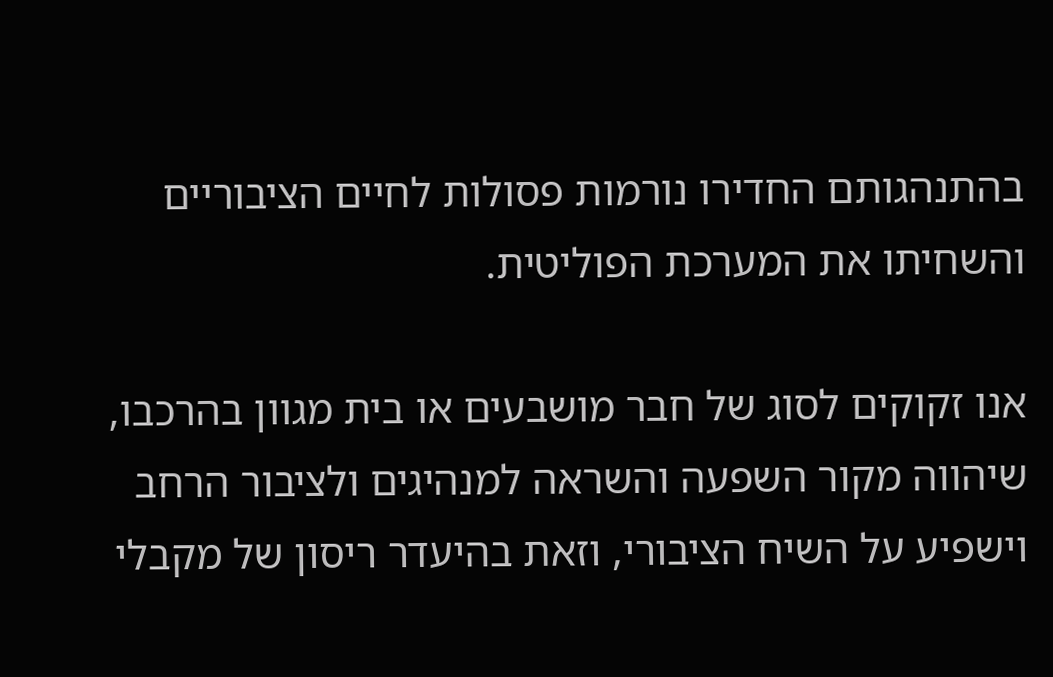בהתנהגותם החדירו נורמות פסולות לחיים הציבוריים והשחיתו את המערכת הפוליטית.

אנו זקוקים לסוג של חבר מושבעים או בית מגוון בהרכבו, שיהווה מקור השפעה והשראה למנהיגים ולציבור הרחב וישפיע על השיח הציבורי, וזאת בהיעדר ריסון של מקבלי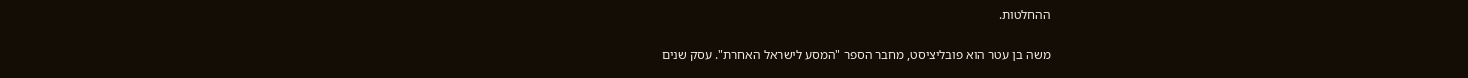ההחלטות.

משה בן עטר הוא פובליציסט, מחבר הספר "המסע לישראל האחרת". עסק שנים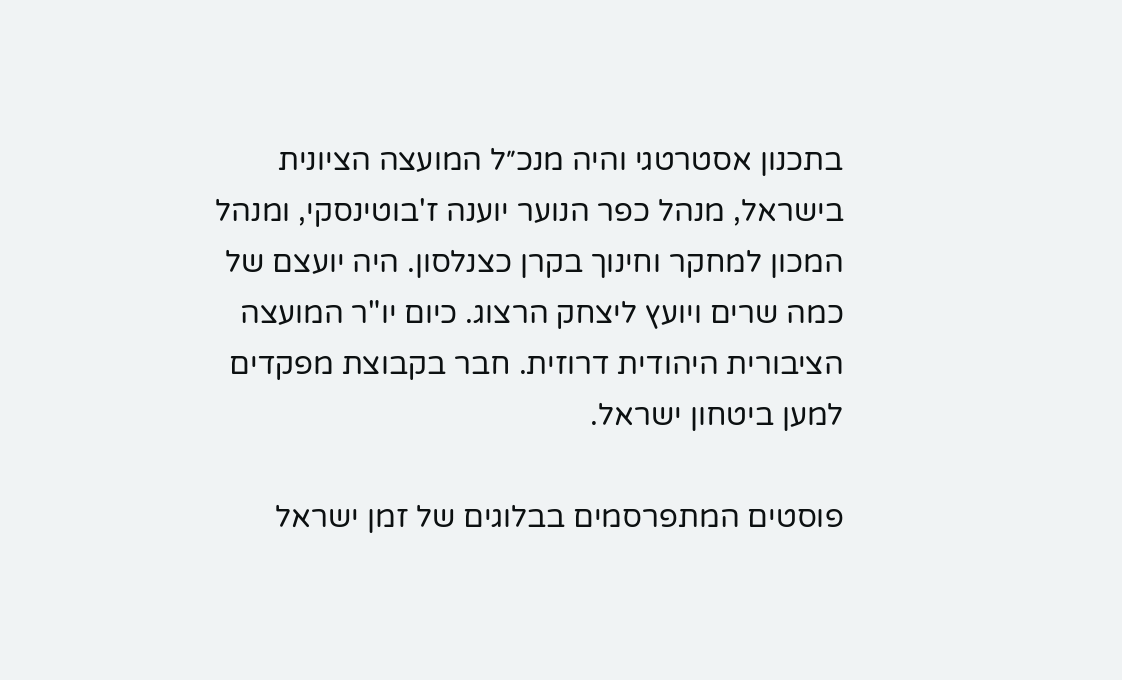בתכנון אסטרטגי והיה מנכ״ל המועצה הציונית בישראל, מנהל כפר הנוער יוענה ז'בוטינסקי, ומנהל המכון למחקר וחינוך בקרן כצנלסון. היה יועצם של כמה שרים ויועץ ליצחק הרצוג. כיום יו"ר המועצה הציבורית היהודית דרוזית. חבר בקבוצת מפקדים למען ביטחון ישראל.

פוסטים המתפרסמים בבלוגים של זמן ישראל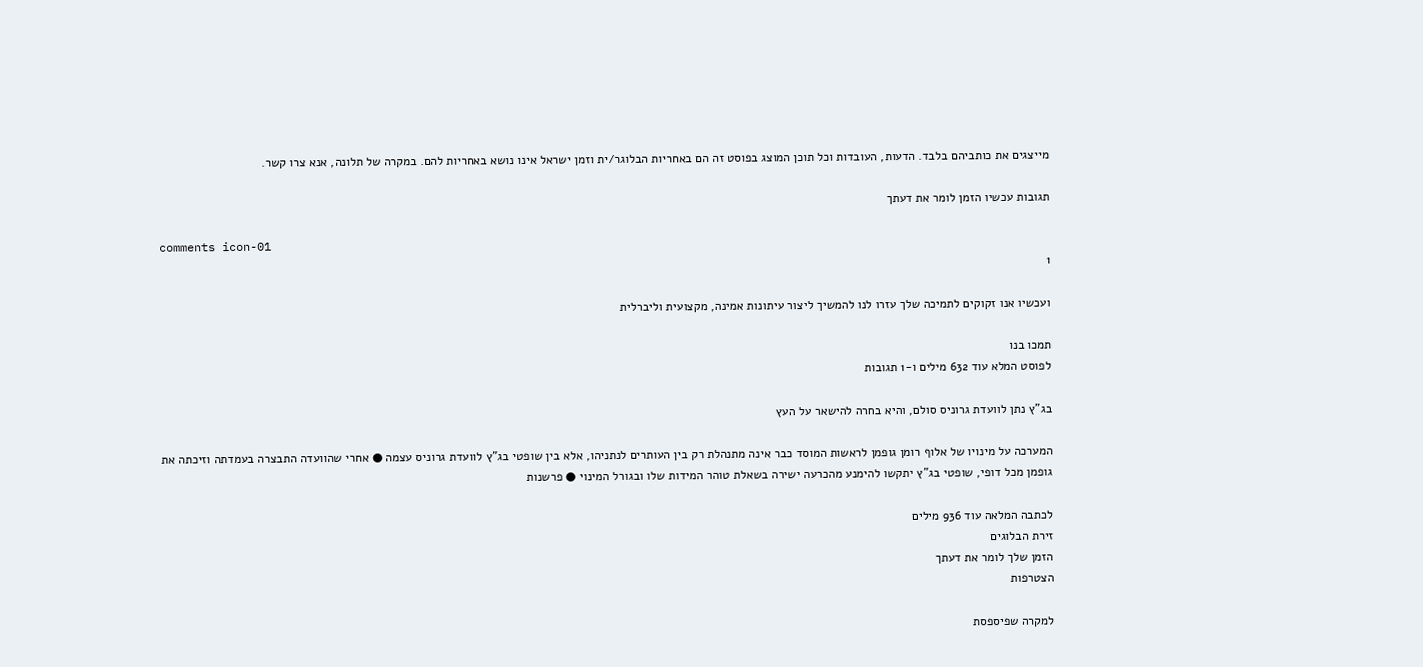מייצגים את כותביהם בלבד. הדעות, העובדות וכל תוכן המוצג בפוסט זה הם באחריות הבלוגר/ית וזמן ישראל אינו נושא באחריות להם. במקרה של תלונה, אנא צרו קשר.

תגובות עכשיו הזמן לומר את דעתך

comments icon-01
1

ועכשיו אנו זקוקים לתמיכה שלך עזרו לנו להמשיך ליצור עיתונות אמינה, מקצועית וליברלית

תמכו בנו
לפוסט המלא עוד 632 מילים ו-1 תגובות

בג"ץ נתן לוועדת גרוניס סולם, והיא בחרה להישאר על העץ

המערכה על מינויו של אלוף רומן גופמן לראשות המוסד כבר אינה מתנהלת רק בין העותרים לנתניהו, אלא בין שופטי בג"ץ לוועדת גרוניס עצמה ● אחרי שהוועדה התבצרה בעמדתה וזיכתה את גופמן מכל דופי, שופטי בג"ץ יתקשו להימנע מהכרעה ישירה בשאלת טוהר המידות שלו ובגורל המינוי ● פרשנות

לכתבה המלאה עוד 936 מילים
זירת הבלוגים
הזמן שלך לומר את דעתך
הצטרפות

למקרה שפיספסת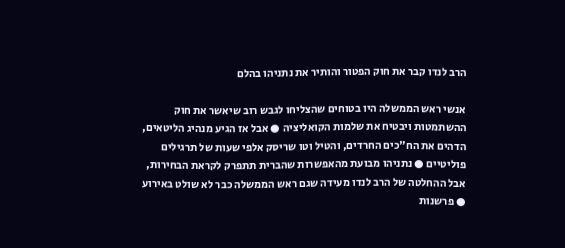הרב לנדו קבר את חוק הפטור והותיר את נתניהו בהלם

אנשי ראש הממשלה היו בטוחים שהצליחו לגבש רוב שיאשר את חוק ההשתמטות ויבטיח את שלמות הקואליציה ● אבל אז הגיע מנהיג הליטאים, הדהים את הח"כים החרדים, והטיל וטו שריסק אלפי שעות של תרגילים פוליטיים ● נתניהו מבועת מהאפשרות שהברית תתפרק לקראת הבחירות, אבל ההחלטה של הרב לנדו מעידה שגם ראש הממשלה כבר לא שולט באירוע ● פרשנות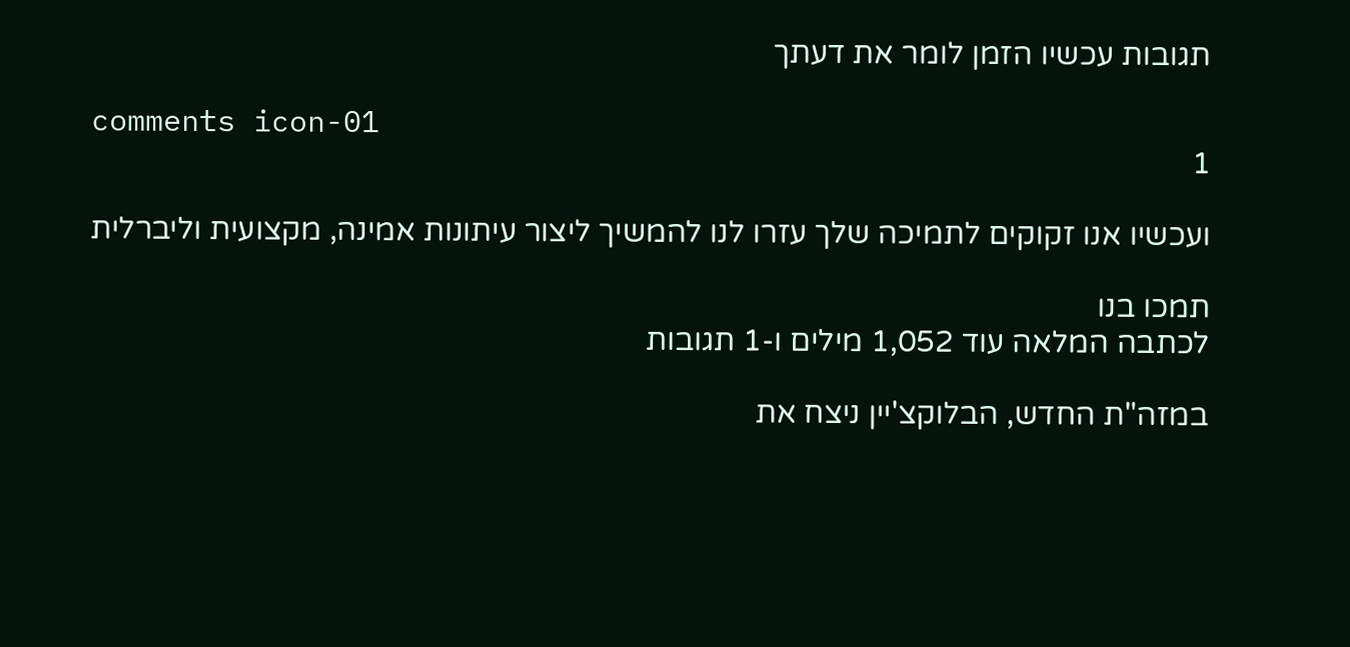תגובות עכשיו הזמן לומר את דעתך

comments icon-01
1

ועכשיו אנו זקוקים לתמיכה שלך עזרו לנו להמשיך ליצור עיתונות אמינה, מקצועית וליברלית

תמכו בנו
לכתבה המלאה עוד 1,052 מילים ו-1 תגובות

במזה"ת החדש, הבלוקצ'יין ניצח את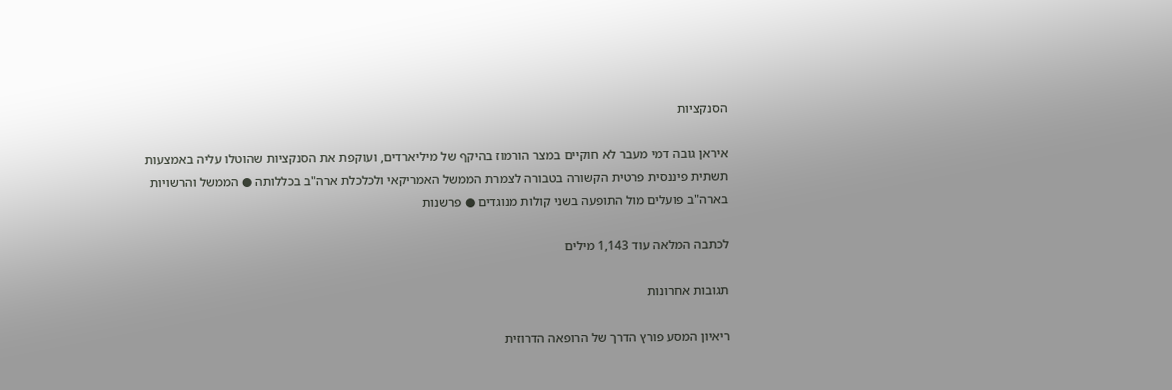הסנקציות

איראן גובה דמי מעבר לא חוקיים במצר הורמוז בהיקף של מיליארדים, ועוקפת את הסנקציות שהוטלו עליה באמצעות תשתית פיננסית פרטית הקשורה בטבורה לצמרת הממשל האמריקאי ולכלכלת ארה"ב בכללותה ● הממשל והרשויות בארה"ב פועלים מול התופעה בשני קולות מנוגדים ● פרשנות

לכתבה המלאה עוד 1,143 מילים

תגובות אחרונות

ריאיון המסע פורץ הדרך של הרופאה הדרוזית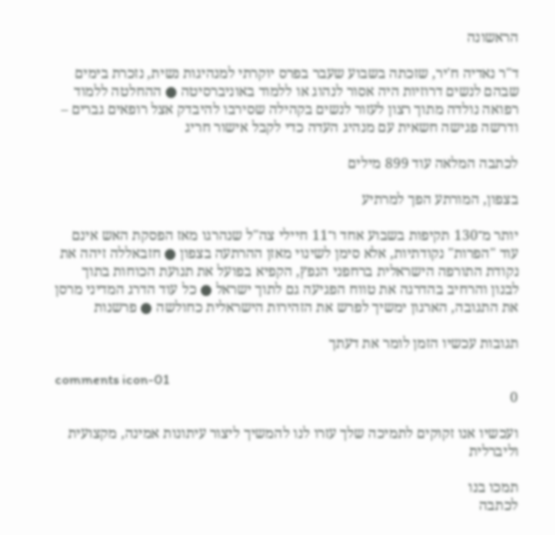הראשונה

ד"ר נאדיה ח'יר, שזכתה בשבוע שעבר בפרס יוקרתי למנהיגות נשית, נזכרת בימים שבהם לנשים דרוזיות היה אסור לנהוג או ללמוד באוניברסיטה ● ההחלטה ללמוד רפואה נולדה מתוך רצון לעזור לנשים בקהילה שסירבו להיבדק אצל רופאים גברים – ודרשה פגישה חשאית עם מנהיג העדה כדי לקבל אישור חריג

לכתבה המלאה עוד 899 מילים

בצפון, המורתע הפך למרתיע

יותר מ־130 תקיפות בשבוע אחד ו־11 חיילי צה"ל שנהרגו מאז הפסקת האש אינם עוד "הפרות" נקודתיות, אלא סימן לשינוי מאזן ההרתעה בצפון ● חזבאללה זיהה את נקודת התורפה הישראלית ברחפני הנפץ, הקפיא בפועל את תנועת הכוחות בתוך לבנון והרחיב בהדרגה את טווח הפגיעה גם לתוך ישראל ● כל עוד הדרג המדיני מרסן את התגובה, הארגון ימשיך לפרש את הזהירות הישראלית כחולשה ● פרשנות

תגובות עכשיו הזמן לומר את דעתך

comments icon-01
0

ועכשיו אנו זקוקים לתמיכה שלך עזרו לנו להמשיך ליצור עיתונות אמינה, מקצועית וליברלית

תמכו בנו
לכתבה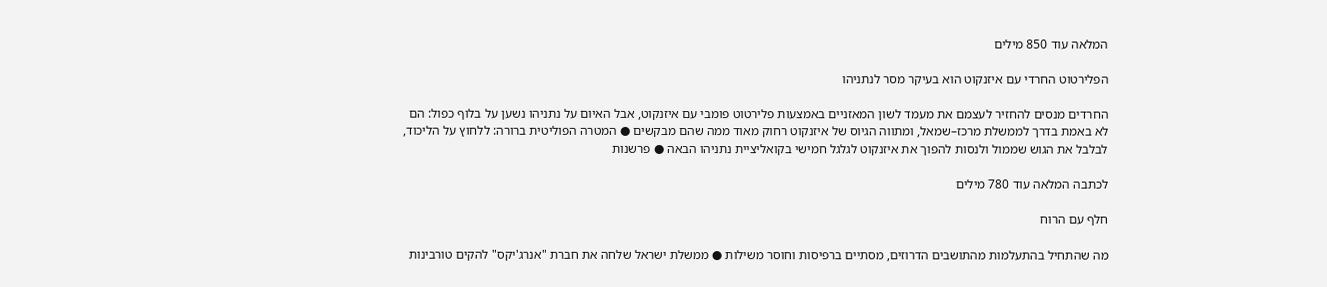המלאה עוד 850 מילים

הפלירטוט החרדי עם איזנקוט הוא בעיקר מסר לנתניהו

החרדים מנסים להחזיר לעצמם את מעמד לשון המאזניים באמצעות פלירטוט פומבי עם איזנקוט, אבל האיום על נתניהו נשען על בלוף כפול: הם לא באמת בדרך לממשלת מרכז–שמאל, ומתווה הגיוס של איזנקוט רחוק מאוד ממה שהם מבקשים ● המטרה הפוליטית ברורה: ללחוץ על הליכוד, לבלבל את הגוש שממול ולנסות להפוך את איזנקוט לגלגל חמישי בקואליציית נתניהו הבאה ● פרשנות

לכתבה המלאה עוד 780 מילים

חלף עם הרוח

מה שהתחיל בהתעלמות מהתושבים הדרוזים, מסתיים ברפיסות וחוסר משילות ● ממשלת ישראל שלחה את חברת "אנרג'יקס" להקים טורבינות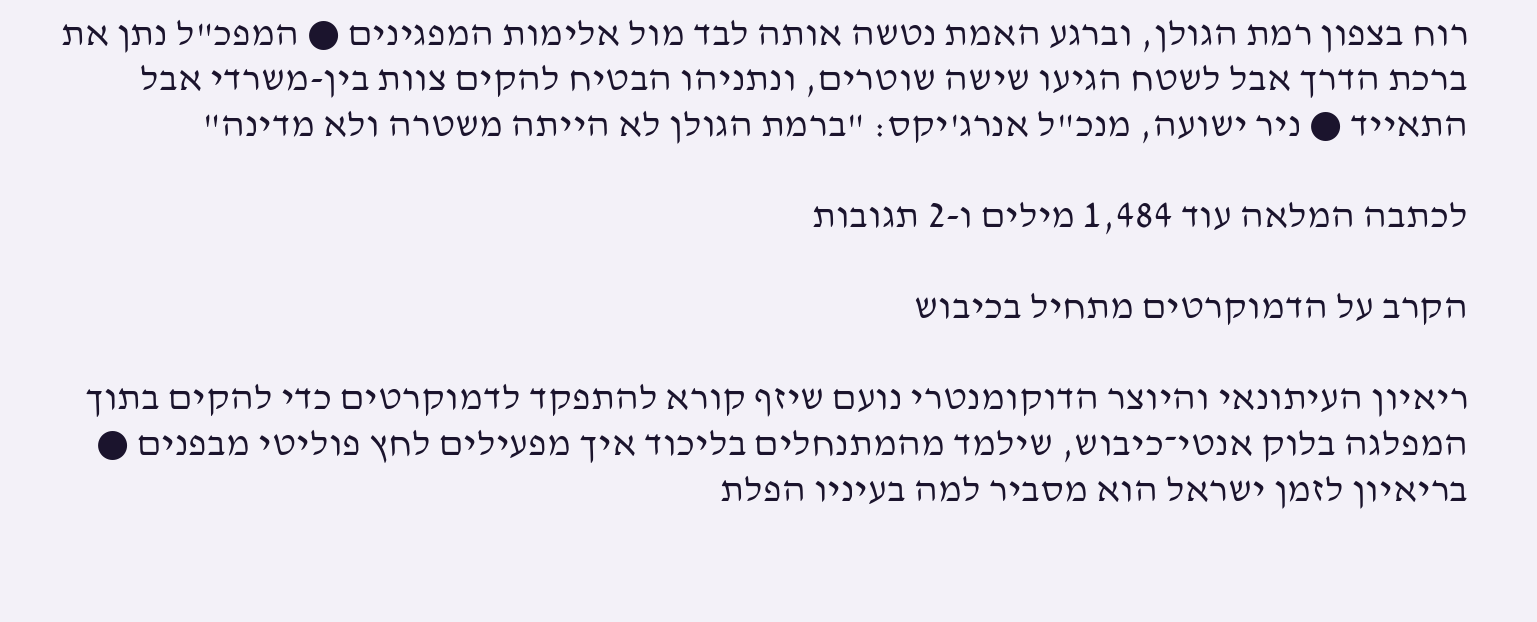רוח בצפון רמת הגולן, וברגע האמת נטשה אותה לבד מול אלימות המפגינים ● המפכ"ל נתן את ברכת הדרך אבל לשטח הגיעו שישה שוטרים, ונתניהו הבטיח להקים צוות בין-משרדי אבל התאייד ● ניר ישועה, מנכ"ל אנרג'יקס: "ברמת הגולן לא הייתה משטרה ולא מדינה"

לכתבה המלאה עוד 1,484 מילים ו-2 תגובות

הקרב על הדמוקרטים מתחיל בכיבוש

ריאיון העיתונאי והיוצר הדוקומנטרי נועם שיזף קורא להתפקד לדמוקרטים כדי להקים בתוך המפלגה בלוק אנטי־כיבוש, שילמד מהמתנחלים בליכוד איך מפעילים לחץ פוליטי מבפנים ● בריאיון לזמן ישראל הוא מסביר למה בעיניו הפלת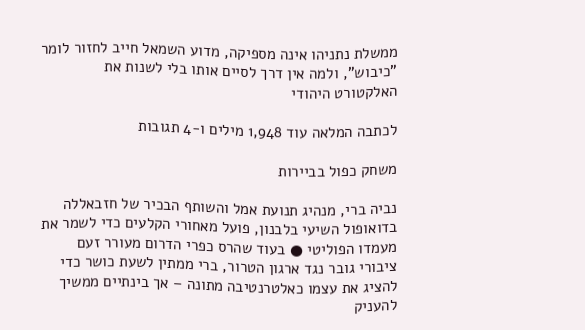ממשלת נתניהו אינה מספיקה, מדוע השמאל חייב לחזור לומר "כיבוש", ולמה אין דרך לסיים אותו בלי לשנות את האלקטורט היהודי

לכתבה המלאה עוד 1,948 מילים ו-4 תגובות

משחק כפול בביירות

נביה ברי, מנהיג תנועת אמל והשותף הבכיר של חזבאללה בדואופול השיעי בלבנון, פועל מאחורי הקלעים כדי לשמר את מעמדו הפוליטי ● בעוד שהרס כפרי הדרום מעורר זעם ציבורי גובר נגד ארגון הטרור, ברי ממתין לשעת כושר כדי להציג את עצמו כאלטרנטיבה מתונה – אך בינתיים ממשיך להעניק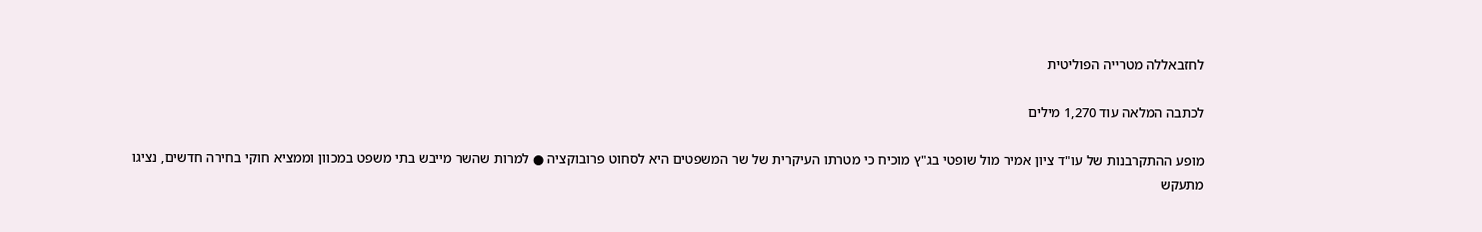לחזבאללה מטרייה הפוליטית

לכתבה המלאה עוד 1,270 מילים

מופע ההתקרבנות של עו"ד ציון אמיר מול שופטי בג"ץ מוכיח כי מטרתו העיקרית של שר המשפטים היא לסחוט פרובוקציה ● למרות שהשר מייבש בתי משפט במכוון וממציא חוקי בחירה חדשים, נציגו מתעקש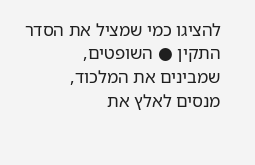להציגו כמי שמציל את הסדר התקין ● השופטים, שמבינים את המלכוד, מנסים לאלץ את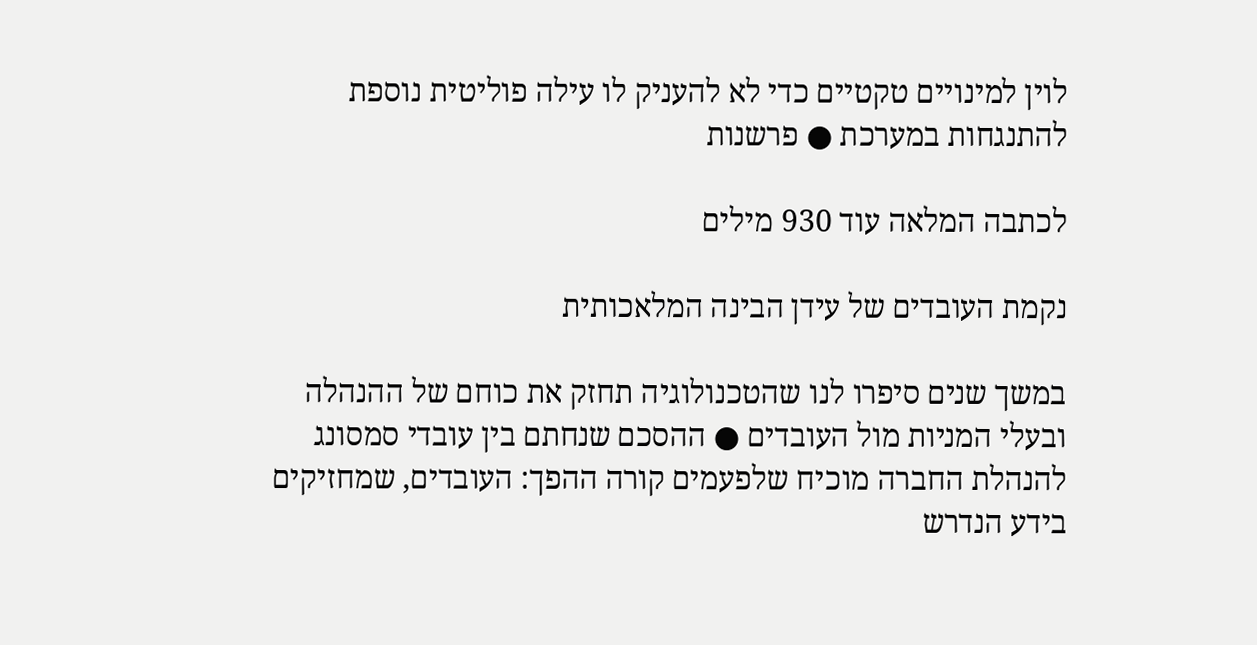לוין למינויים טקטיים כדי לא להעניק לו עילה פוליטית נוספת להתנגחות במערכת ● פרשנות

לכתבה המלאה עוד 930 מילים

נקמת העובדים של עידן הבינה המלאכותית

במשך שנים סיפרו לנו שהטכנולוגיה תחזק את כוחם של ההנהלה ובעלי המניות מול העובדים ● ההסכם שנחתם בין עובדי סמסונג להנהלת החברה מוכיח שלפעמים קורה ההפך: העובדים, שמחזיקים בידע הנדרש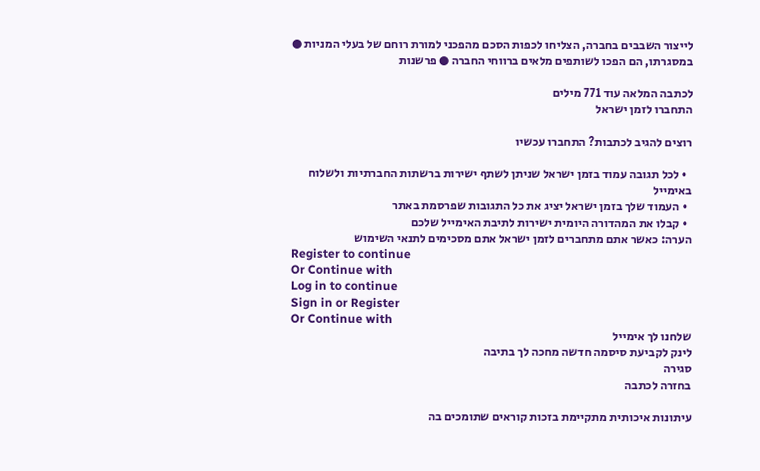לייצור השבבים בחברה, הצליחו לכפות הסכם מהפכני למורת רוחם של בעלי המניות ● במסגרתו, הם הפכו לשותפים מלאים ברווחי החברה ● פרשנות

לכתבה המלאה עוד 771 מילים
התחברו לזמן ישראל

רוצים להגיב לכתבות? התחברו עכשיו

  • לכל תגובה עמוד בזמן ישראל שניתן לשתף ישירות ברשתות החברתיות ולשלוח באימייל
  • העמוד שלך בזמן ישראל יציג את כל התגובות שפרסמת באתר
  • קבלו את המהדורה היומית ישירות לתיבת האימייל שלכם
הערה: כאשר אתם מתחברים לזמן ישראל אתם מסכימים לתנאי השימוש
Register to continue
Or Continue with
Log in to continue
Sign in or Register
Or Continue with
שלחנו לך אימייל
לינק לקביעת סיסמה חדשה מחכה לך בתיבה
סגירה
בחזרה לכתבה

עיתונות איכותית מתקיימת בזכות קוראים שתומכים בה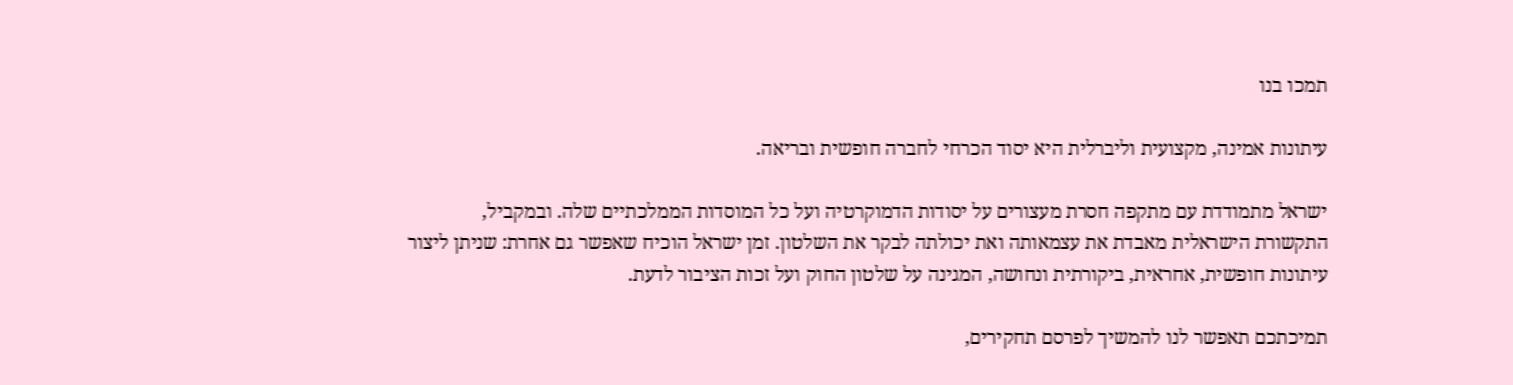תמכו בנו

עיתונות אמינה, מקצועית וליברלית היא יסוד הכרחי לחברה חופשית ובריאה.

ישראל מתמודדת עם מתקפה חסרת מעצורים על יסודות הדמוקרטיה ועל כל המוסדות הממלכתיים שלה. ובמקביל, התקשורת הישראלית מאבדת את עצמאותה ואת יכולתה לבקר את השלטון. זמן ישראל הוכיח שאפשר גם אחרת: שניתן ליצור עיתונות חופשית, אחראית, ביקורתית ונחושה, המגינה על שלטון החוק ועל זכות הציבור לדעת.

תמיכתכם תאפשר לנו להמשיך לפרסם תחקירים,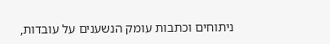ניתוחים וכתבות עומק הנשענים על עובדות,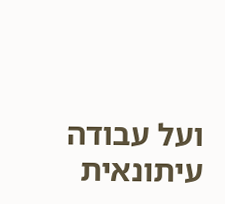ועל עבודה עיתונאית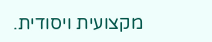מקצועית ויסודית.